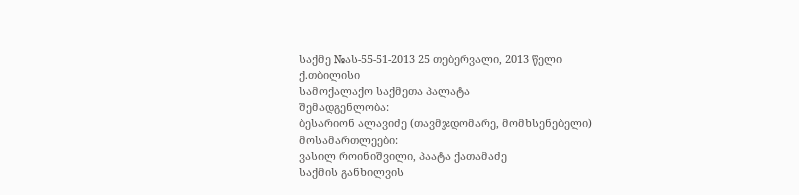საქმე №ას-55-51-2013 25 თებერვალი, 2013 წელი
ქ.თბილისი
სამოქალაქო საქმეთა პალატა
შემადგენლობა:
ბესარიონ ალავიძე (თავმჯდომარე, მომხსენებელი)
მოსამართლეები:
ვასილ როინიშვილი, პაატა ქათამაძე
საქმის განხილვის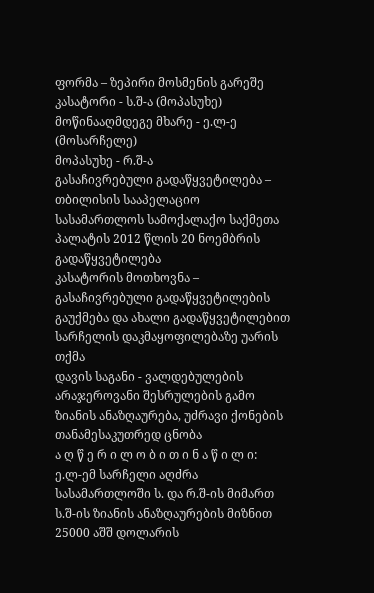ფორმა – ზეპირი მოსმენის გარეშე
კასატორი - ს.შ-ა (მოპასუხე)
მოწინააღმდეგე მხარე - ე.ლ-ე (მოსარჩელე)
მოპასუხე - რ.შ-ა
გასაჩივრებული გადაწყვეტილება – თბილისის სააპელაციო სასამართლოს სამოქალაქო საქმეთა პალატის 2012 წლის 20 ნოემბრის გადაწყვეტილება
კასატორის მოთხოვნა – გასაჩივრებული გადაწყვეტილების გაუქმება და ახალი გადაწყვეტილებით სარჩელის დაკმაყოფილებაზე უარის თქმა
დავის საგანი - ვალდებულების არაჯეროვანი შესრულების გამო ზიანის ანაზღაურება, უძრავი ქონების თანამესაკუთრედ ცნობა
ა ღ წ ე რ ი ლ ო ბ ი თ ი ნ ა წ ი ლ ი:
ე.ლ-ემ სარჩელი აღძრა სასამართლოში ს. და რ.შ-ის მიმართ ს.შ-ის ზიანის ანაზღაურების მიზნით 25000 აშშ დოლარის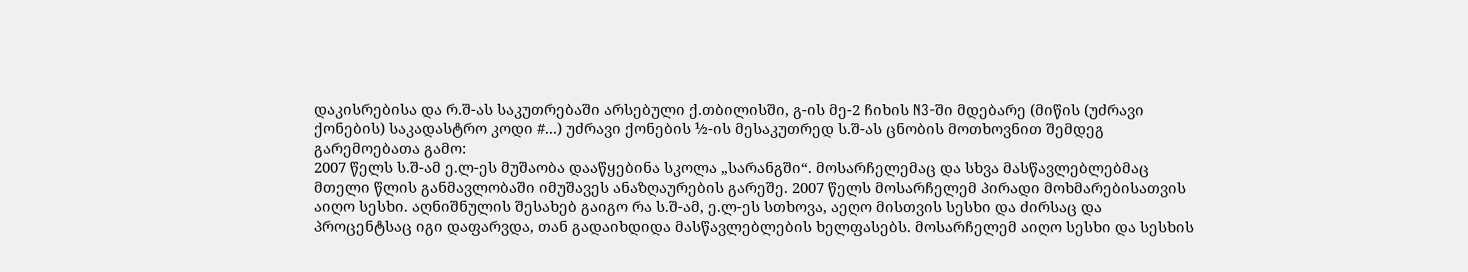დაკისრებისა და რ.შ-ას საკუთრებაში არსებული ქ.თბილისში, გ-ის მე-2 ჩიხის N3-ში მდებარე (მიწის (უძრავი ქონების) საკადასტრო კოდი #...) უძრავი ქონების ½-ის მესაკუთრედ ს.შ-ას ცნობის მოთხოვნით შემდეგ გარემოებათა გამო:
2007 წელს ს.შ-ამ ე.ლ-ეს მუშაობა დააწყებინა სკოლა „სარანგში“. მოსარჩელემაც და სხვა მასწავლებლებმაც მთელი წლის განმავლობაში იმუშავეს ანაზღაურების გარეშე. 2007 წელს მოსარჩელემ პირადი მოხმარებისათვის აიღო სესხი. აღნიშნულის შესახებ გაიგო რა ს.შ-ამ, ე.ლ-ეს სთხოვა, აეღო მისთვის სესხი და ძირსაც და პროცენტსაც იგი დაფარვდა, თან გადაიხდიდა მასწავლებლების ხელფასებს. მოსარჩელემ აიღო სესხი და სესხის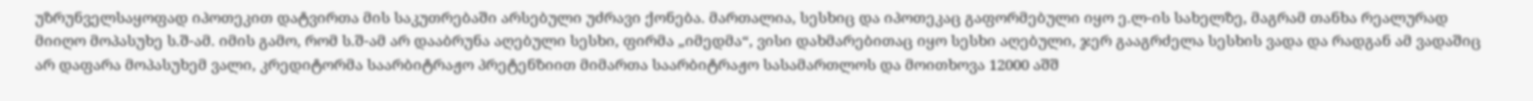უზრუნველსაყოფად იპოთეკით დატვირთა მის საკუთრებაში არსებული უძრავი ქონება. მართალია, სესხიც და იპოთეკაც გაფორმებული იყო ე.ლ-ის სახელზე, მაგრამ თანხა რეალურად მიიღო მოპასუხე ს.შ-ამ. იმის გამო, რომ ს.შ-ამ არ დააბრუნა აღებული სესხი, ფირმა „იმედმა“, ვისი დახმარებითაც იყო სესხი აღებული, ჯერ გააგრძელა სესხის ვადა და რადგან ამ ვადაშიც არ დაფარა მოპასუხემ ვალი, კრედიტორმა საარბიტრაჟო პრეტენზიით მიმართა საარბიტრაჟო სასამართლოს და მოითხოვა 12000 აშშ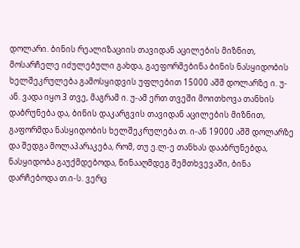დოლარი. ბინის რეალიზაციის თავიდან აცილების მიზნით, მოსარჩელე იძულებული გახდა, გაეფორმებინა ბინის ნასყიდობის ხელშეკრულება გამოსყიდვის უფლებით 15000 აშშ დოლარზე ი. უ-ან. ვადა იყო 3 თვე, მაგრამ ი. უ-ამ ერთ თვეში მოითხოვა თანხის დაბრუნება და, ბინის დაკარგვის თავიდან აცილების მიზნით, გაფორმდა ნასყიდობის ხელშეკრულება თ. ი-ან 19000 აშშ დოლარზე და შედგა მოლაპარაკება, რომ, თუ ე.ლ-ე თანხას დააბრუნებდა, ნასყიდობა გაუქმდებოდა, წინააღმდეგ შემთხვევაში, ბინა დარჩებოდა თ.ი-ს. ვერც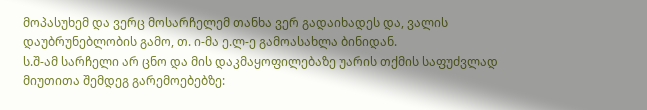მოპასუხემ და ვერც მოსარჩელემ თანხა ვერ გადაიხადეს და, ვალის დაუბრუნებლობის გამო, თ. ი-მა ე.ლ-ე გამოასახლა ბინიდან.
ს.შ-ამ სარჩელი არ ცნო და მის დაკმაყოფილებაზე უარის თქმის საფუძვლად მიუთითა შემდეგ გარემოებებზე: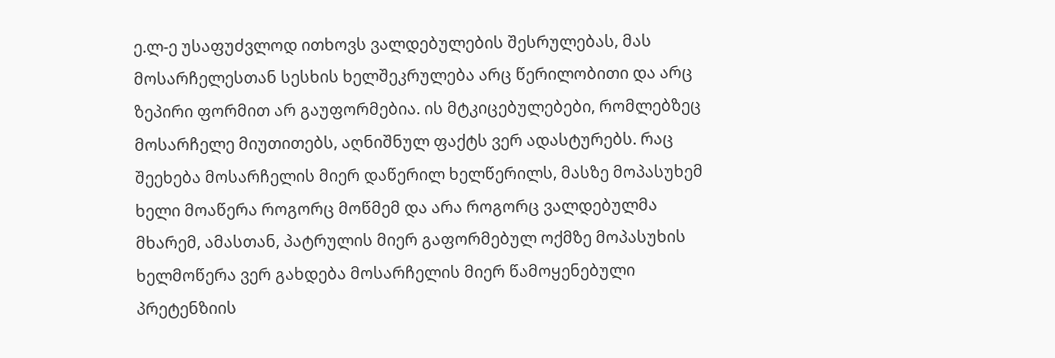ე.ლ-ე უსაფუძვლოდ ითხოვს ვალდებულების შესრულებას, მას მოსარჩელესთან სესხის ხელშეკრულება არც წერილობითი და არც ზეპირი ფორმით არ გაუფორმებია. ის მტკიცებულებები, რომლებზეც მოსარჩელე მიუთითებს, აღნიშნულ ფაქტს ვერ ადასტურებს. რაც შეეხება მოსარჩელის მიერ დაწერილ ხელწერილს, მასზე მოპასუხემ ხელი მოაწერა როგორც მოწმემ და არა როგორც ვალდებულმა მხარემ, ამასთან, პატრულის მიერ გაფორმებულ ოქმზე მოპასუხის ხელმოწერა ვერ გახდება მოსარჩელის მიერ წამოყენებული პრეტენზიის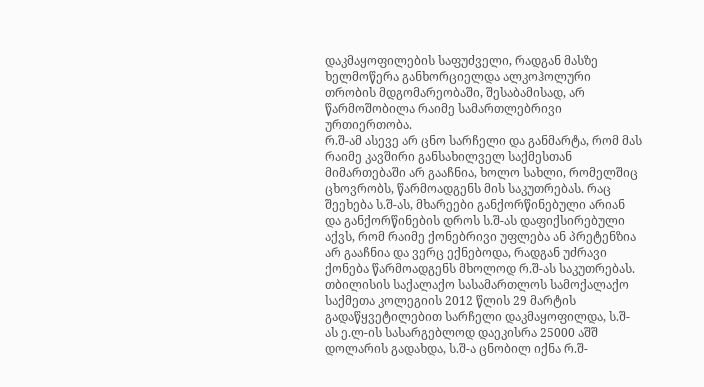დაკმაყოფილების საფუძველი, რადგან მასზე ხელმოწერა განხორციელდა ალკოჰოლური თრობის მდგომარეობაში, შესაბამისად, არ წარმოშობილა რაიმე სამართლებრივი ურთიერთობა.
რ.შ-ამ ასევე არ ცნო სარჩელი და განმარტა, რომ მას რაიმე კავშირი განსახილველ საქმესთან მიმართებაში არ გააჩნია, ხოლო სახლი, რომელშიც ცხოვრობს, წარმოადგენს მის საკუთრებას. რაც შეეხება ს.შ-ას, მხარეები განქორწინებული არიან და განქორწინების დროს ს.შ-ას დაფიქსირებული აქვს, რომ რაიმე ქონებრივი უფლება ან პრეტენზია არ გააჩნია და ვერც ექნებოდა, რადგან უძრავი ქონება წარმოადგენს მხოლოდ რ.შ-ას საკუთრებას.
თბილისის საქალაქო სასამართლოს სამოქალაქო საქმეთა კოლეგიის 2012 წლის 29 მარტის გადაწყვეტილებით სარჩელი დაკმაყოფილდა, ს.შ-ას ე.ლ-ის სასარგებლოდ დაეკისრა 25000 აშშ დოლარის გადახდა, ს.შ-ა ცნობილ იქნა რ.შ-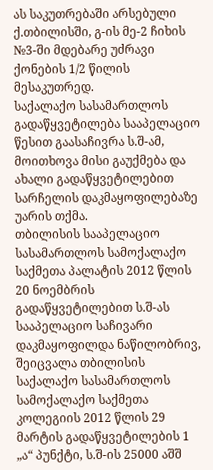ას საკუთრებაში არსებული ქ.თბილისში, გ-ის მე-2 ჩიხის №3-ში მდებარე უძრავი ქონების 1/2 წილის მესაკუთრედ.
საქალაქო სასამართლოს გადაწყვეტილება სააპელაციო წესით გაასაჩივრა ს.შ-ამ, მოითხოვა მისი გაუქმება და ახალი გადაწყვეტილებით სარჩელის დაკმაყოფილებაზე უარის თქმა.
თბილისის სააპელაციო სასამართლოს სამოქალაქო საქმეთა პალატის 2012 წლის 20 ნოემბრის გადაწყვეტილებით ს.შ-ას სააპელაციო საჩივარი დაკმაყოფილდა ნაწილობრივ, შეიცვალა თბილისის საქალაქო სასამართლოს სამოქალაქო საქმეთა კოლეგიის 2012 წლის 29 მარტის გადაწყვეტილების 1 „ა“ პუნქტი, ს.შ-ის 25000 აშშ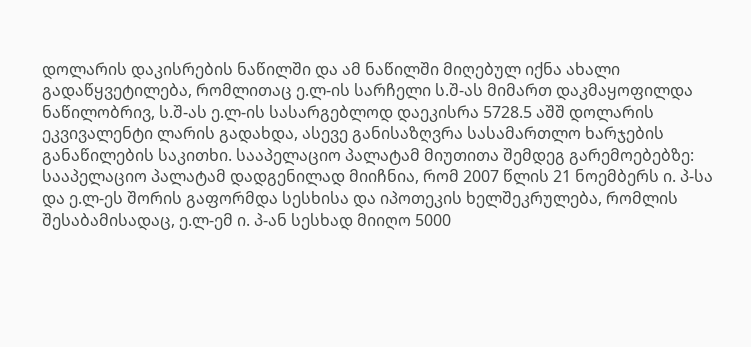დოლარის დაკისრების ნაწილში და ამ ნაწილში მიღებულ იქნა ახალი გადაწყვეტილება, რომლითაც ე.ლ-ის სარჩელი ს.შ-ას მიმართ დაკმაყოფილდა ნაწილობრივ, ს.შ-ას ე.ლ-ის სასარგებლოდ დაეკისრა 5728.5 აშშ დოლარის ეკვივალენტი ლარის გადახდა, ასევე განისაზღვრა სასამართლო ხარჯების განაწილების საკითხი. სააპელაციო პალატამ მიუთითა შემდეგ გარემოებებზე:
სააპელაციო პალატამ დადგენილად მიიჩნია, რომ 2007 წლის 21 ნოემბერს ი. პ-სა და ე.ლ-ეს შორის გაფორმდა სესხისა და იპოთეკის ხელშეკრულება, რომლის შესაბამისადაც, ე.ლ-ემ ი. პ-ან სესხად მიიღო 5000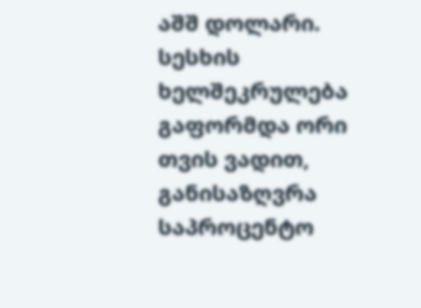აშშ დოლარი. სესხის ხელშეკრულება გაფორმდა ორი თვის ვადით, განისაზღვრა საპროცენტო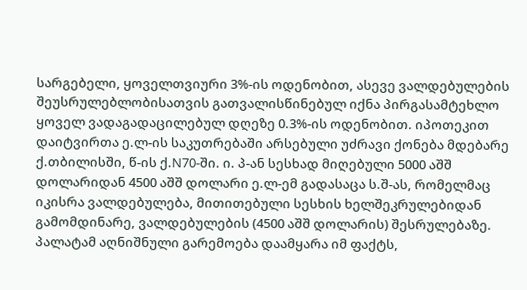სარგებელი, ყოველთვიური 3%-ის ოდენობით, ასევე ვალდებულების შეუსრულებლობისათვის გათვალისწინებულ იქნა პირგასამტეხლო ყოველ ვადაგადაცილებულ დღეზე 0.3%-ის ოდენობით. იპოთეკით დაიტვირთა ე.ლ-ის საკუთრებაში არსებული უძრავი ქონება მდებარე ქ.თბილისში, წ-ის ქ.N70-ში. ი. პ-ან სესხად მიღებული 5000 აშშ დოლარიდან 4500 აშშ დოლარი ე.ლ-ემ გადასაცა ს.შ-ას, რომელმაც იკისრა ვალდებულება, მითითებული სესხის ხელშეკრულებიდან გამომდინარე, ვალდებულების (4500 აშშ დოლარის) შესრულებაზე. პალატამ აღნიშნული გარემოება დაამყარა იმ ფაქტს,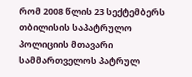რომ 2008 წლის 23 სექტემბერს თბილისის საპატრულო პოლიციის მთავარი სამმართველოს პატრულ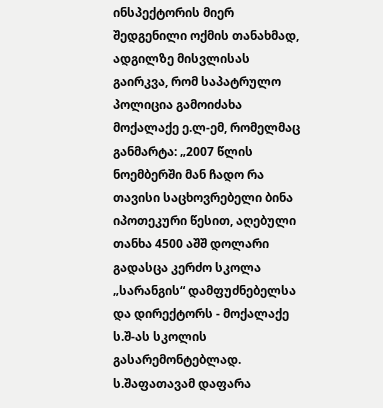ინსპექტორის მიერ შედგენილი ოქმის თანახმად, ადგილზე მისვლისას გაირკვა, რომ საპატრულო პოლიცია გამოიძახა მოქალაქე ე.ლ-ემ, რომელმაც განმარტა: „2007 წლის ნოემბერში მან ჩადო რა თავისი საცხოვრებელი ბინა იპოთეკური წესით, აღებული თანხა 4500 აშშ დოლარი გადასცა კერძო სკოლა „სარანგის“ დამფუძნებელსა და დირექტორს - მოქალაქე ს.შ-ას სკოლის გასარემონტებლად. ს.შაფათავამ დაფარა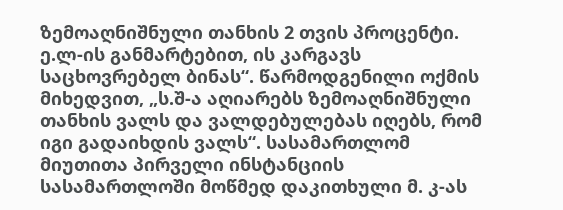ზემოაღნიშნული თანხის 2 თვის პროცენტი. ე.ლ-ის განმარტებით, ის კარგავს საცხოვრებელ ბინას“. წარმოდგენილი ოქმის მიხედვით, „ს.შ-ა აღიარებს ზემოაღნიშნული თანხის ვალს და ვალდებულებას იღებს, რომ იგი გადაიხდის ვალს“. სასამართლომ მიუთითა პირველი ინსტანციის სასამართლოში მოწმედ დაკითხული მ. კ-ას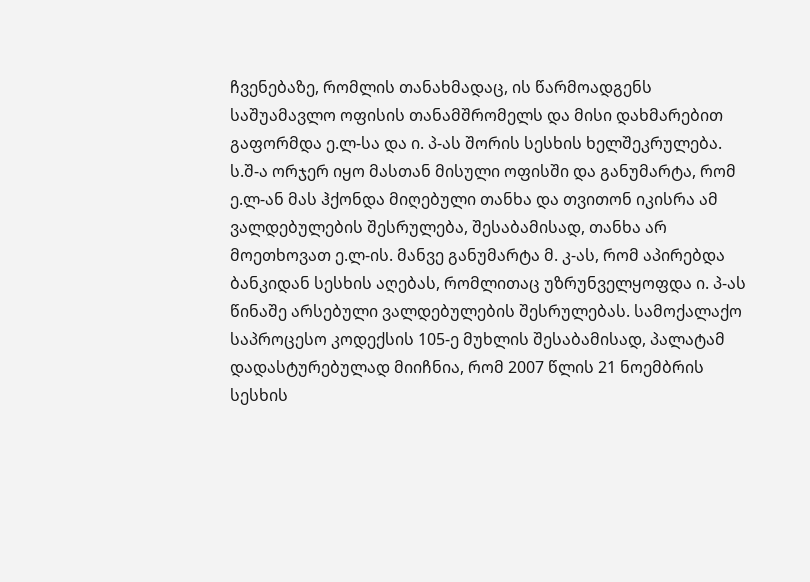ჩვენებაზე, რომლის თანახმადაც, ის წარმოადგენს საშუამავლო ოფისის თანამშრომელს და მისი დახმარებით გაფორმდა ე.ლ-სა და ი. პ-ას შორის სესხის ხელშეკრულება. ს.შ-ა ორჯერ იყო მასთან მისული ოფისში და განუმარტა, რომ ე.ლ-ან მას ჰქონდა მიღებული თანხა და თვითონ იკისრა ამ ვალდებულების შესრულება, შესაბამისად, თანხა არ მოეთხოვათ ე.ლ-ის. მანვე განუმარტა მ. კ-ას, რომ აპირებდა ბანკიდან სესხის აღებას, რომლითაც უზრუნველყოფდა ი. პ-ას წინაშე არსებული ვალდებულების შესრულებას. სამოქალაქო საპროცესო კოდექსის 105-ე მუხლის შესაბამისად, პალატამ დადასტურებულად მიიჩნია, რომ 2007 წლის 21 ნოემბრის სესხის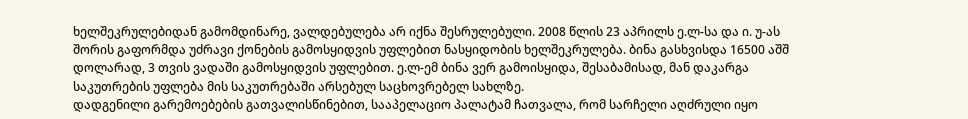ხელშეკრულებიდან გამომდინარე, ვალდებულება არ იქნა შესრულებული. 2008 წლის 23 აპრილს ე.ლ-სა და ი. უ-ას შორის გაფორმდა უძრავი ქონების გამოსყიდვის უფლებით ნასყიდობის ხელშეკრულება. ბინა გასხვისდა 16500 აშშ დოლარად, 3 თვის ვადაში გამოსყიდვის უფლებით. ე.ლ-ემ ბინა ვერ გამოისყიდა, შესაბამისად, მან დაკარგა საკუთრების უფლება მის საკუთრებაში არსებულ საცხოვრებელ სახლზე.
დადგენილი გარემოებების გათვალისწინებით, სააპელაციო პალატამ ჩათვალა, რომ სარჩელი აღძრული იყო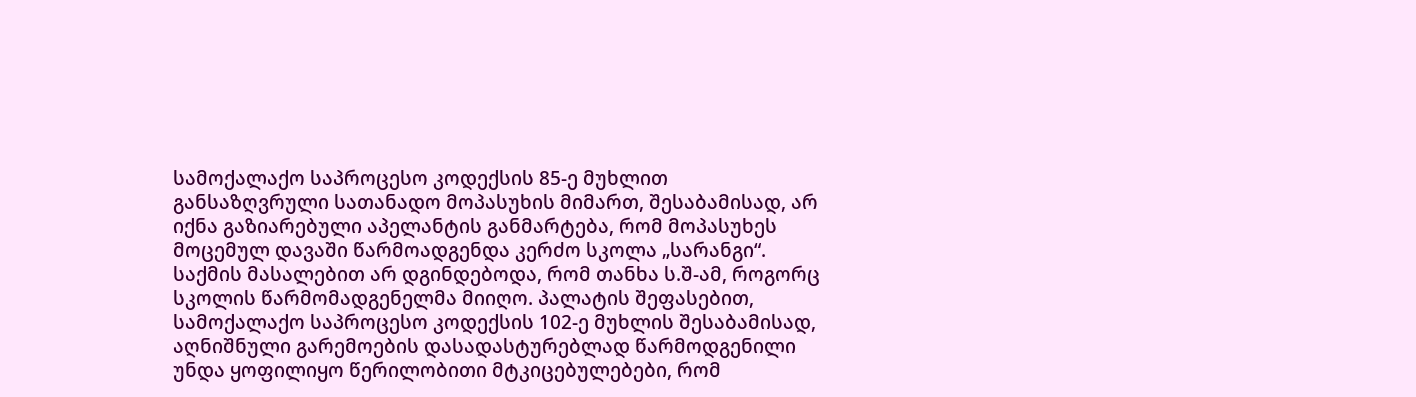სამოქალაქო საპროცესო კოდექსის 85-ე მუხლით განსაზღვრული სათანადო მოპასუხის მიმართ, შესაბამისად, არ იქნა გაზიარებული აპელანტის განმარტება, რომ მოპასუხეს მოცემულ დავაში წარმოადგენდა კერძო სკოლა „სარანგი“. საქმის მასალებით არ დგინდებოდა, რომ თანხა ს.შ-ამ, როგორც სკოლის წარმომადგენელმა მიიღო. პალატის შეფასებით, სამოქალაქო საპროცესო კოდექსის 102-ე მუხლის შესაბამისად, აღნიშნული გარემოების დასადასტურებლად წარმოდგენილი უნდა ყოფილიყო წერილობითი მტკიცებულებები, რომ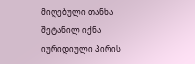მიღებული თანხა შეტანილ იქნა იურიდიული პირის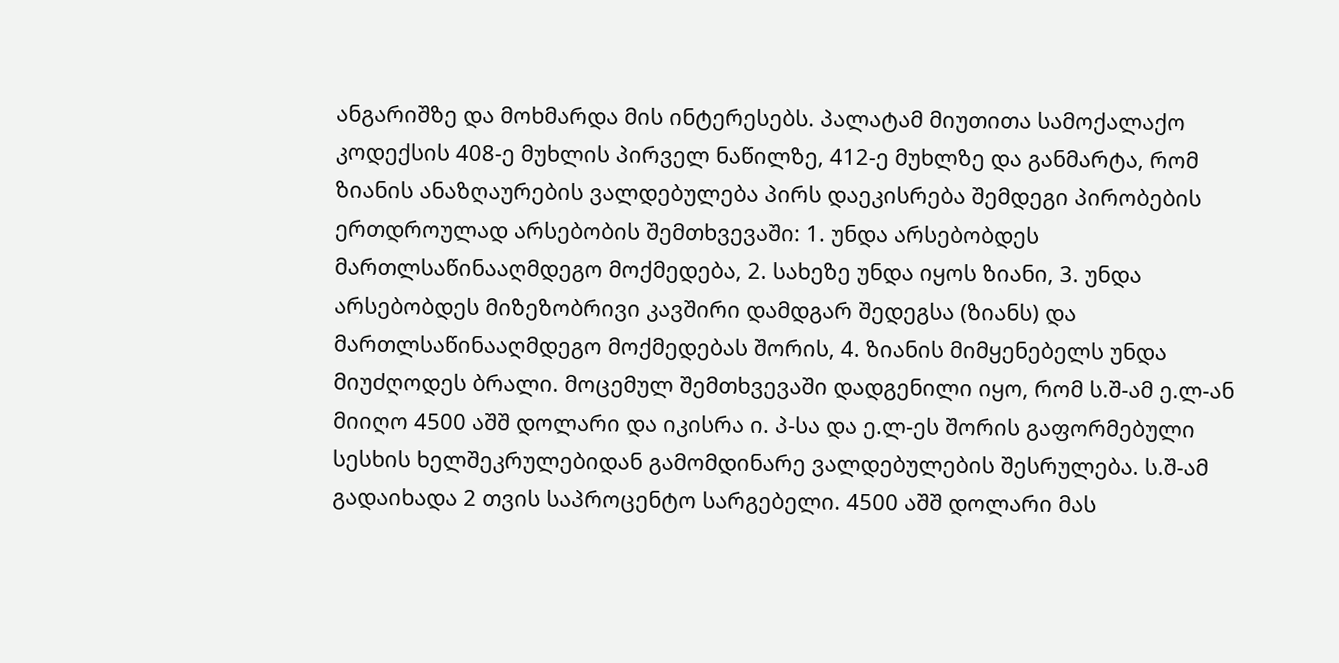ანგარიშზე და მოხმარდა მის ინტერესებს. პალატამ მიუთითა სამოქალაქო კოდექსის 408-ე მუხლის პირველ ნაწილზე, 412-ე მუხლზე და განმარტა, რომ ზიანის ანაზღაურების ვალდებულება პირს დაეკისრება შემდეგი პირობების ერთდროულად არსებობის შემთხვევაში: 1. უნდა არსებობდეს მართლსაწინააღმდეგო მოქმედება, 2. სახეზე უნდა იყოს ზიანი, 3. უნდა არსებობდეს მიზეზობრივი კავშირი დამდგარ შედეგსა (ზიანს) და მართლსაწინააღმდეგო მოქმედებას შორის, 4. ზიანის მიმყენებელს უნდა მიუძღოდეს ბრალი. მოცემულ შემთხვევაში დადგენილი იყო, რომ ს.შ-ამ ე.ლ-ან მიიღო 4500 აშშ დოლარი და იკისრა ი. პ-სა და ე.ლ-ეს შორის გაფორმებული სესხის ხელშეკრულებიდან გამომდინარე ვალდებულების შესრულება. ს.შ-ამ გადაიხადა 2 თვის საპროცენტო სარგებელი. 4500 აშშ დოლარი მას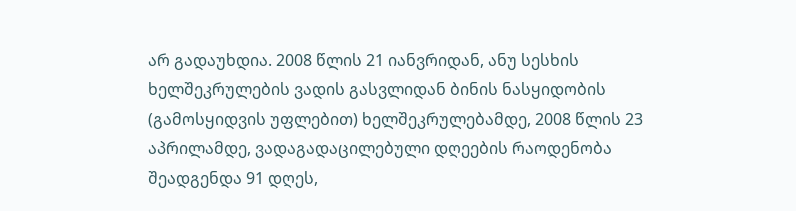არ გადაუხდია. 2008 წლის 21 იანვრიდან, ანუ სესხის ხელშეკრულების ვადის გასვლიდან ბინის ნასყიდობის (გამოსყიდვის უფლებით) ხელშეკრულებამდე, 2008 წლის 23 აპრილამდე, ვადაგადაცილებული დღეების რაოდენობა შეადგენდა 91 დღეს,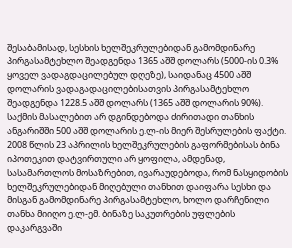შესაბამისად, სესხის ხელშეკრულებიდან გამომდინარე პირგასამტეხლო შეადგენდა 1365 აშშ დოლარს (5000-ის 0.3% ყოველ ვადაგდაცილებულ დღეზე), საიდანაც 4500 აშშ დოლარის ვადაგადაცილებისათვის პირგასამტეხლო შეადგენდა 1228.5 აშშ დოლარს (1365 აშშ დოლარის 90%). საქმის მასალებით არ დგინდებოდა ძირითადი თანხის ანგარიშში 500 აშშ დოლარის ე.ლ-ის მიერ შესრულების ფაქტი. 2008 წლის 23 აპრილის ხელშეკრულების გაფორმებისას ბინა იპოთეკით დატვირთული არ ყოფილა, ამდენად, სასამართლოს მოსაზრებით, ივარაუდებოდა, რომ ნასყიდობის ხელშეკრულებიდან მიღებული თანხით დაიფარა სესხი და მისგან გამომდინარე პირგასამტეხლო, ხოლო დარჩენილი თანხა მიიღო ე.ლ-ემ. ბინაზე საკუთრების უფლების დაკარგვაში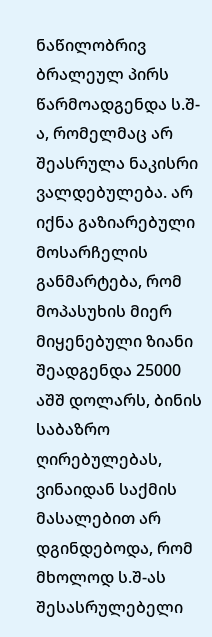ნაწილობრივ ბრალეულ პირს წარმოადგენდა ს.შ-ა, რომელმაც არ შეასრულა ნაკისრი ვალდებულება. არ იქნა გაზიარებული მოსარჩელის განმარტება, რომ მოპასუხის მიერ მიყენებული ზიანი შეადგენდა 25000 აშშ დოლარს, ბინის საბაზრო ღირებულებას, ვინაიდან საქმის მასალებით არ დგინდებოდა, რომ მხოლოდ ს.შ-ას შესასრულებელი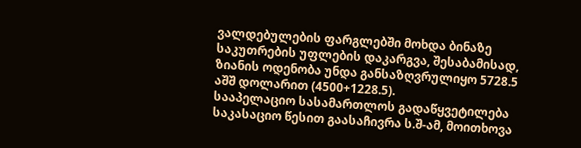ვალდებულების ფარგლებში მოხდა ბინაზე საკუთრების უფლების დაკარგვა, შესაბამისად, ზიანის ოდენობა უნდა განსაზღვრულიყო 5728.5 აშშ დოლარით (4500+1228.5).
სააპელაციო სასამართლოს გადაწყვეტილება საკასაციო წესით გაასაჩივრა ს.შ-ამ, მოითხოვა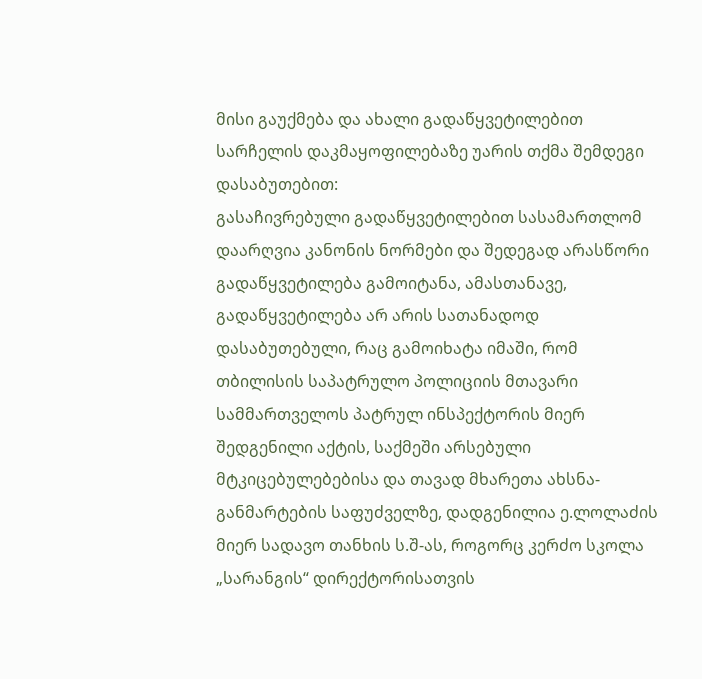მისი გაუქმება და ახალი გადაწყვეტილებით სარჩელის დაკმაყოფილებაზე უარის თქმა შემდეგი დასაბუთებით:
გასაჩივრებული გადაწყვეტილებით სასამართლომ დაარღვია კანონის ნორმები და შედეგად არასწორი გადაწყვეტილება გამოიტანა, ამასთანავე, გადაწყვეტილება არ არის სათანადოდ დასაბუთებული, რაც გამოიხატა იმაში, რომ თბილისის საპატრულო პოლიციის მთავარი სამმართველოს პატრულ ინსპექტორის მიერ შედგენილი აქტის, საქმეში არსებული მტკიცებულებებისა და თავად მხარეთა ახსნა-განმარტების საფუძველზე, დადგენილია ე.ლოლაძის მიერ სადავო თანხის ს.შ-ას, როგორც კერძო სკოლა „სარანგის“ დირექტორისათვის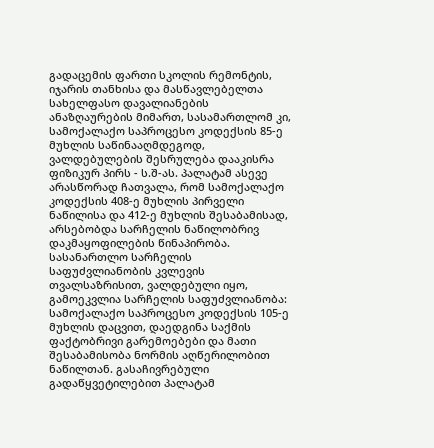გადაცემის ფართი სკოლის რემონტის, იჯარის თანხისა და მასწავლებელთა სახელფასო დავალიანების ანაზღაურების მიმართ, სასამართლომ კი, სამოქალაქო საპროცესო კოდექსის 85-ე მუხლის საწინააღმდეგოდ, ვალდებულების შესრულება დააკისრა ფიზიკურ პირს - ს.შ-ას. პალატამ ასევე არასწორად ჩათვალა, რომ სამოქალაქო კოდექსის 408-ე მუხლის პირველი ნაწილისა და 412-ე მუხლის შესაბამისად, არსებობდა სარჩელის ნაწილობრივ დაკმაყოფილების წინაპირობა. სასანართლო სარჩელის საფუძვლიანობის კვლევის თვალსაზრისით, ვალდებული იყო, გამოეკვლია სარჩელის საფუძვლიანობა: სამოქალაქო საპროცესო კოდექსის 105-ე მუხლის დაცვით, დაედგინა საქმის ფაქტობრივი გარემოებები და მათი შესაბამისობა ნორმის აღწერილობით ნაწილთან. გასაჩივრებული გადაწყვეტილებით პალატამ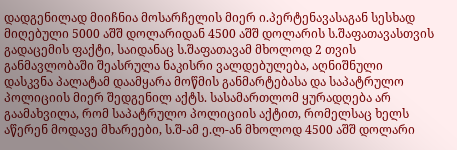დადგენილად მიიჩნია მოსარჩელის მიერ ი.პერტენავასაგან სესხად მიღებული 5000 აშშ დოლარიდან 4500 აშშ დოლარის ს.შაფათავასთვის გადაცემის ფაქტი, საიდანაც ს.შაფათავამ მხოლოდ 2 თვის განმავლობაში შეასრულა ნაკისრი ვალდებულება, აღნიშნული დასკვნა პალატამ დაამყარა მოწმის განმარტებასა და საპატრულო პოლიციის მიერ შედგენილ აქტს. სასამართლომ ყურადღება არ გაამახვილა, რომ საპატრულო პოლიციის აქტით, რომელსაც ხელს აწერენ მოდავე მხარეები, ს.შ-ამ ე.ლ-ან მხოლოდ 4500 აშშ დოლარი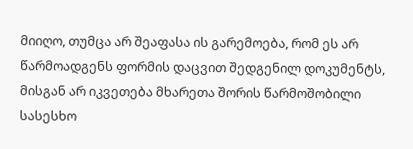მიიღო, თუმცა არ შეაფასა ის გარემოება, რომ ეს არ წარმოადგენს ფორმის დაცვით შედგენილ დოკუმენტს, მისგან არ იკვეთება მხარეთა შორის წარმოშობილი სასესხო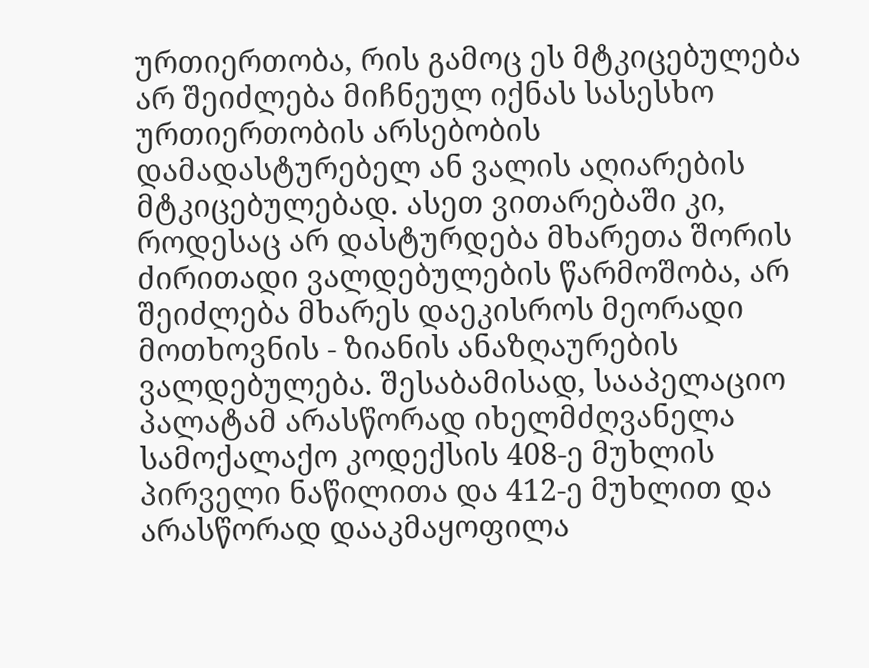ურთიერთობა, რის გამოც ეს მტკიცებულება არ შეიძლება მიჩნეულ იქნას სასესხო ურთიერთობის არსებობის დამადასტურებელ ან ვალის აღიარების მტკიცებულებად. ასეთ ვითარებაში კი, როდესაც არ დასტურდება მხარეთა შორის ძირითადი ვალდებულების წარმოშობა, არ შეიძლება მხარეს დაეკისროს მეორადი მოთხოვნის - ზიანის ანაზღაურების ვალდებულება. შესაბამისად, სააპელაციო პალატამ არასწორად იხელმძღვანელა სამოქალაქო კოდექსის 408-ე მუხლის პირველი ნაწილითა და 412-ე მუხლით და არასწორად დააკმაყოფილა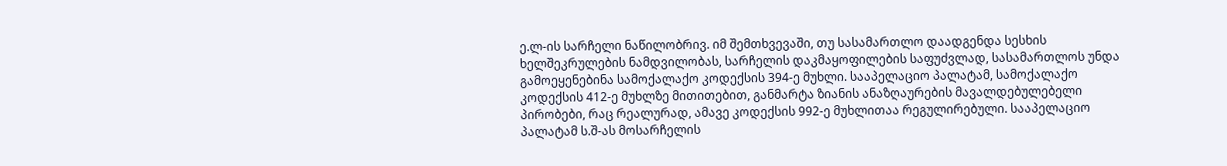ე.ლ-ის სარჩელი ნაწილობრივ. იმ შემთხვევაში, თუ სასამართლო დაადგენდა სესხის ხელშეკრულების ნამდვილობას, სარჩელის დაკმაყოფილების საფუძვლად, სასამართლოს უნდა გამოეყენებინა სამოქალაქო კოდექსის 394-ე მუხლი. სააპელაციო პალატამ, სამოქალაქო კოდექსის 412-ე მუხლზე მითითებით, განმარტა ზიანის ანაზღაურების მავალდებულებელი პირობები, რაც რეალურად, ამავე კოდექსის 992-ე მუხლითაა რეგულირებული. სააპელაციო პალატამ ს.შ-ას მოსარჩელის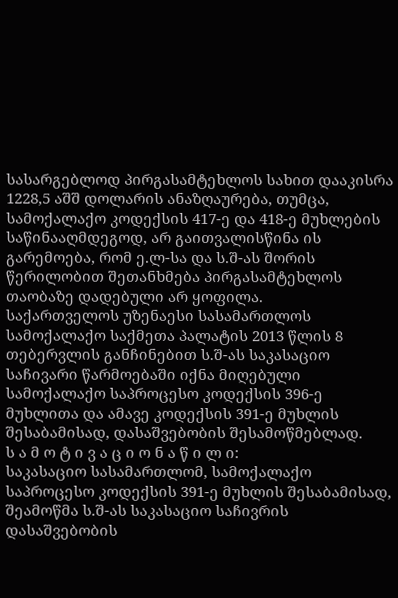სასარგებლოდ პირგასამტეხლოს სახით დააკისრა 1228,5 აშშ დოლარის ანაზღაურება, თუმცა, სამოქალაქო კოდექსის 417-ე და 418-ე მუხლების საწინააღმდეგოდ, არ გაითვალისწინა ის გარემოება, რომ ე.ლ-სა და ს.შ-ას შორის წერილობით შეთანხმება პირგასამტეხლოს თაობაზე დადებული არ ყოფილა.
საქართველოს უზენაესი სასამართლოს სამოქალაქო საქმეთა პალატის 2013 წლის 8 თებერვლის განჩინებით ს.შ-ას საკასაციო საჩივარი წარმოებაში იქნა მიღებული სამოქალაქო საპროცესო კოდექსის 396-ე მუხლითა და ამავე კოდექსის 391-ე მუხლის შესაბამისად, დასაშვებობის შესამოწმებლად.
ს ა მ ო ტ ი ვ ა ც ი ო ნ ა წ ი ლ ი:
საკასაციო სასამართლომ, სამოქალაქო საპროცესო კოდექსის 391-ე მუხლის შესაბამისად, შეამოწმა ს.შ-ას საკასაციო საჩივრის დასაშვებობის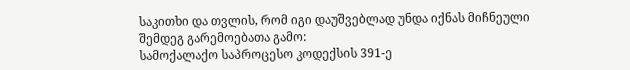საკითხი და თვლის, რომ იგი დაუშვებლად უნდა იქნას მიჩნეული შემდეგ გარემოებათა გამო:
სამოქალაქო საპროცესო კოდექსის 391-ე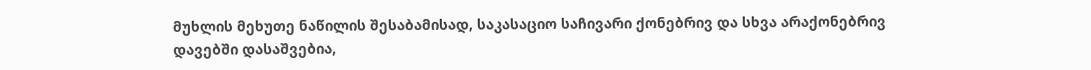მუხლის მეხუთე ნაწილის შესაბამისად, საკასაციო საჩივარი ქონებრივ და სხვა არაქონებრივ დავებში დასაშვებია,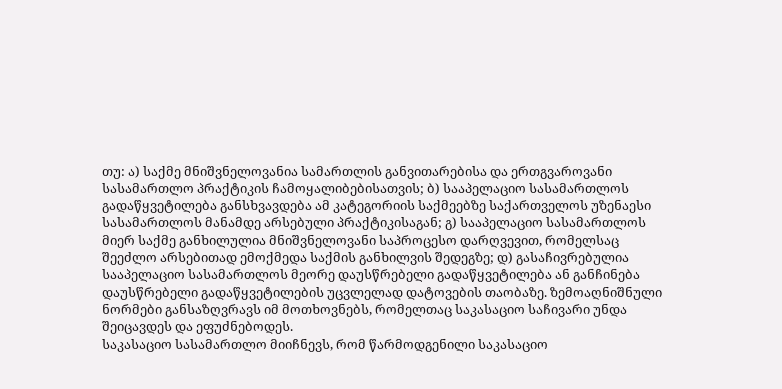თუ: ა) საქმე მნიშვნელოვანია სამართლის განვითარებისა და ერთგვაროვანი სასამართლო პრაქტიკის ჩამოყალიბებისათვის; ბ) სააპელაციო სასამართლოს გადაწყვეტილება განსხვავდება ამ კატეგორიის საქმეებზე საქართველოს უზენაესი სასამართლოს მანამდე არსებული პრაქტიკისაგან; გ) სააპელაციო სასამართლოს მიერ საქმე განხილულია მნიშვნელოვანი საპროცესო დარღვევით, რომელსაც შეეძლო არსებითად ემოქმედა საქმის განხილვის შედეგზე; დ) გასაჩივრებულია სააპელაციო სასამართლოს მეორე დაუსწრებელი გადაწყვეტილება ან განჩინება დაუსწრებელი გადაწყვეტილების უცვლელად დატოვების თაობაზე. ზემოაღნიშნული ნორმები განსაზღვრავს იმ მოთხოვნებს, რომელთაც საკასაციო საჩივარი უნდა შეიცავდეს და ეფუძნებოდეს.
საკასაციო სასამართლო მიიჩნევს, რომ წარმოდგენილი საკასაციო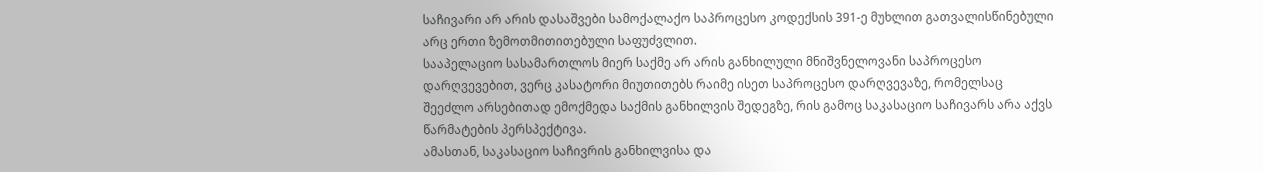საჩივარი არ არის დასაშვები სამოქალაქო საპროცესო კოდექსის 391-ე მუხლით გათვალისწინებული არც ერთი ზემოთმითითებული საფუძვლით.
სააპელაციო სასამართლოს მიერ საქმე არ არის განხილული მნიშვნელოვანი საპროცესო დარღვევებით, ვერც კასატორი მიუთითებს რაიმე ისეთ საპროცესო დარღვევაზე, რომელსაც შეეძლო არსებითად ემოქმედა საქმის განხილვის შედეგზე, რის გამოც საკასაციო საჩივარს არა აქვს წარმატების პერსპექტივა.
ამასთან, საკასაციო საჩივრის განხილვისა და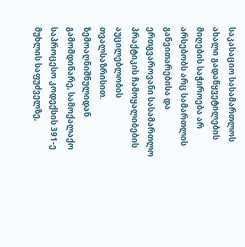საკასაციო სასამართლოს ახალი გადაწყვეტილების მიღების საჭიროება არ არსებობს არც სამართლის განვითარებისა და ერთგვაროვანი სასამართლო პრაქტიკის ჩამოყალიბების აუცილებლობის თვალსაზრისით.
ზემოაღნიშნულიდან გამომდინარე, სამოქალაქო საპროცესო კოდექსის 391-ე მუხლის საფუძველზე,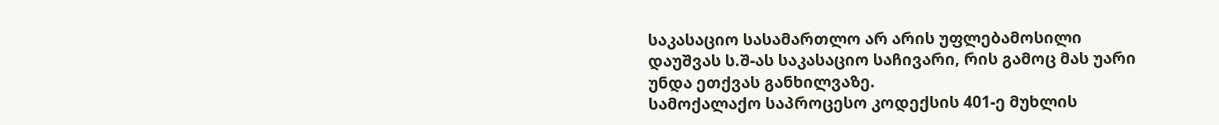საკასაციო სასამართლო არ არის უფლებამოსილი დაუშვას ს.შ-ას საკასაციო საჩივარი, რის გამოც მას უარი უნდა ეთქვას განხილვაზე.
სამოქალაქო საპროცესო კოდექსის 401-ე მუხლის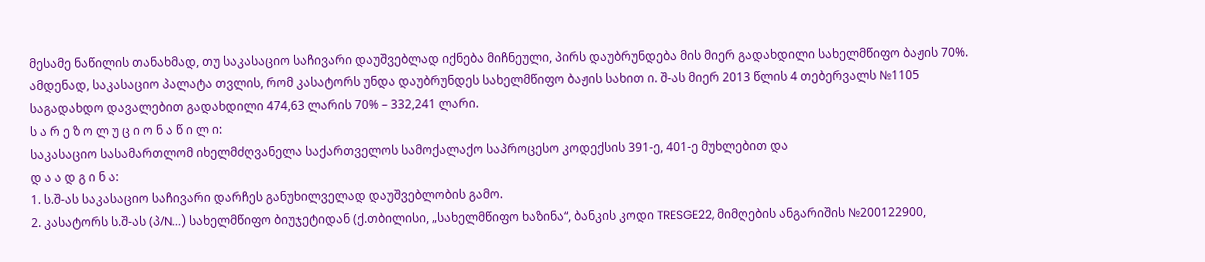მესამე ნაწილის თანახმად, თუ საკასაციო საჩივარი დაუშვებლად იქნება მიჩნეული, პირს დაუბრუნდება მის მიერ გადახდილი სახელმწიფო ბაჟის 70%. ამდენად, საკასაციო პალატა თვლის, რომ კასატორს უნდა დაუბრუნდეს სახელმწიფო ბაჟის სახით ი. შ-ას მიერ 2013 წლის 4 თებერვალს №1105 საგადახდო დავალებით გადახდილი 474,63 ლარის 70% – 332,241 ლარი.
ს ა რ ე ზ ო ლ უ ც ი ო ნ ა წ ი ლ ი:
საკასაციო სასამართლომ იხელმძღვანელა საქართველოს სამოქალაქო საპროცესო კოდექსის 391-ე, 401-ე მუხლებით და
დ ა ა დ გ ი ნ ა:
1. ს.შ-ას საკასაციო საჩივარი დარჩეს განუხილველად დაუშვებლობის გამო.
2. კასატორს ს.შ-ას (პ/N...) სახელმწიფო ბიუჯეტიდან (ქ.თბილისი, „სახელმწიფო ხაზინა“, ბანკის კოდი TRESGE22, მიმღების ანგარიშის №200122900,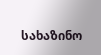სახაზინო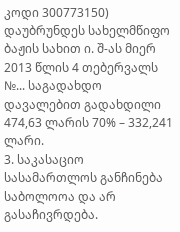კოდი 300773150) დაუბრუნდეს სახელმწიფო ბაჟის სახით ი. შ-ას მიერ 2013 წლის 4 თებერვალს №... საგადახდო დავალებით გადახდილი 474,63 ლარის 70% – 332,241 ლარი.
3. საკასაციო სასამართლოს განჩინება საბოლოოა და არ გასაჩივრდება.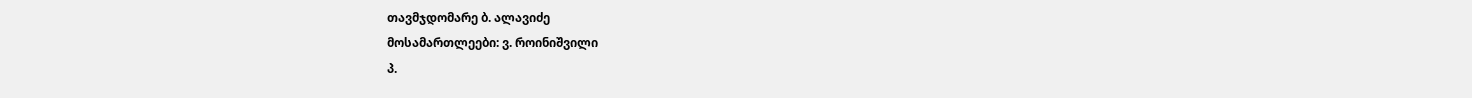თავმჯდომარე ბ. ალავიძე
მოსამართლეები: ვ. როინიშვილი
პ.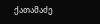ქათამაძე